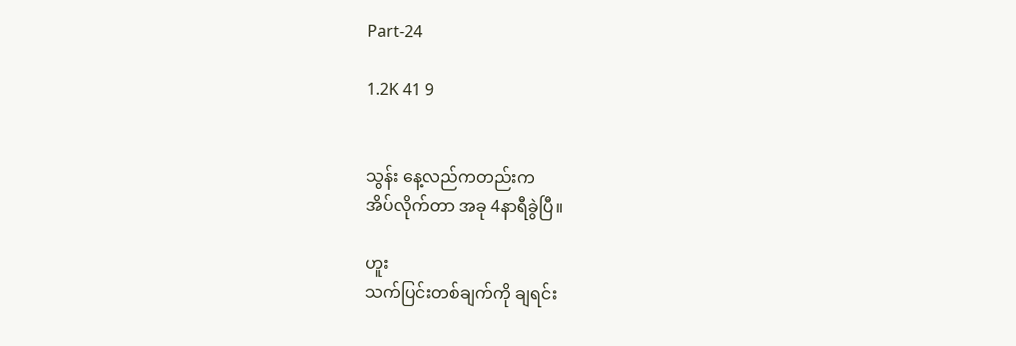Part-24

1.2K 41 9


သွန်း နေ့လည်ကတည်းက
အိပ်လိုက်တာ အခု 4နာရီခွဲပြီ။

ဟူး
သက်ပြင်းတစ်ချက်ကို ချရင်း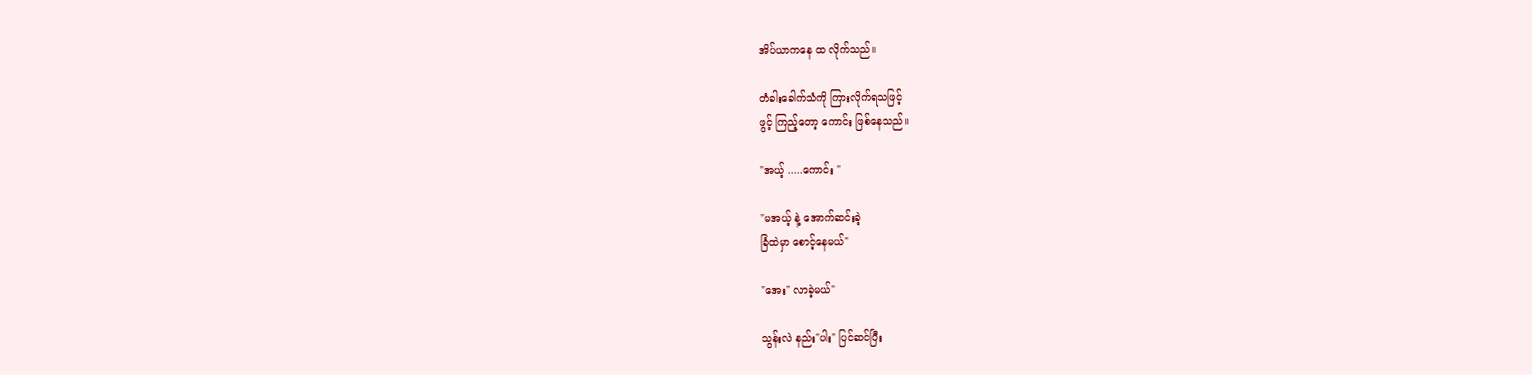အိပ်ယာကနေ ထ လိုက်သည်။

တံခါးခေါက်သံကို ကြားလိုက်ရသဖြင့်
ဖွင့် ကြည့်တော့ ကောင်း ဖြစ်နေသည်။

"အယ့် .....ကောင်း "

"မအယ့် နဲ့ အောက်ဆင်းခဲ့
ခြံထဲမှာ စောင့်နေမယ်"

"အေး" လာခဲ့မယ်"

သွန်းလဲ နည်း"ပါး" ပြင်ဆင်ပြီး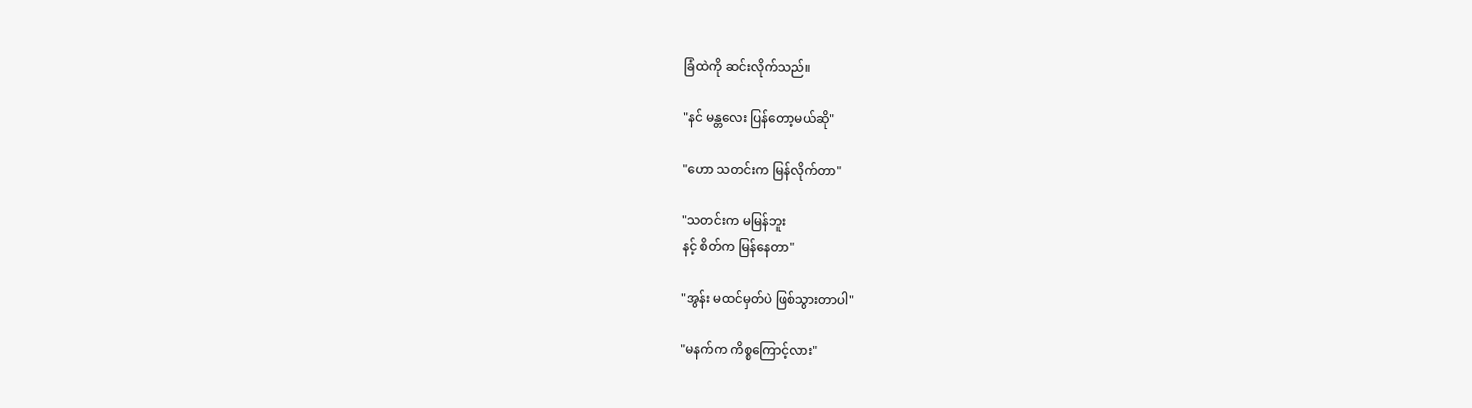ခြံထဲကို ဆင်းလိုက်သည်။

"နင် မန္တလေး ပြန်တော့မယ်ဆို"

"ဟော သတင်းက မြန်လိုက်တာ"

"သတင်းက မမြန်ဘူး
နင့် စိတ်က မြန်နေတာ"

"အွန်း မထင်မှတ်ပဲ ဖြစ်သွားတာပါ"

"မနက်က ကိစ္စကြောင့်လား"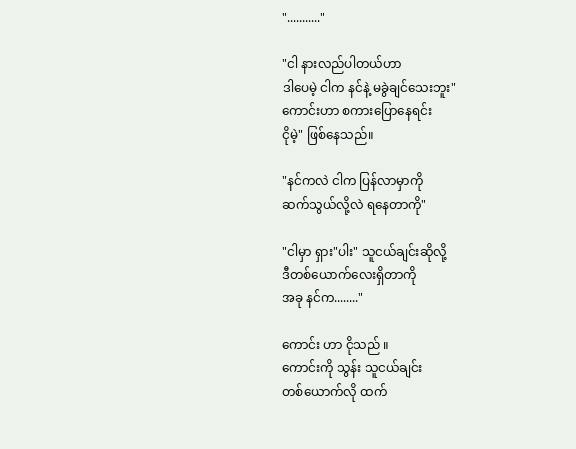"..........."

"ငါ နားလည်ပါတယ်ဟာ
ဒါပေမဲ့ ငါက နင်နဲ့ မခွဲချင်သေးဘူး"
ကောင်းဟာ စကားပြောနေရင်း
ငိုမဲ့" ဖြစ်နေသည်။

"နင်ကလဲ ငါက ပြန်လာမှာကို
ဆက်သွယ်လို့လဲ ရနေတာကို"

"ငါမှာ ရှား"ပါး" သူငယ်ချင်းဆိုလို့
ဒီတစ်ယောက်လေးရှိတာကို
အခု နင်က........"

ကောင်း ဟာ ငိုသည် ။
ကောင်းကို သွန်း သူငယ်ချင်း
တစ်‌ယောက်လို ထက်‌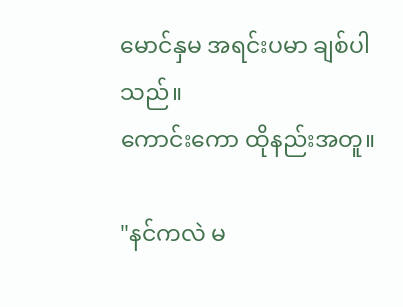မောင်နှမ အရင်းပမာ ချစ်ပါသည်။
ကောင်းကော ထိုနည်းအတူ။

"နင်ကလဲ မ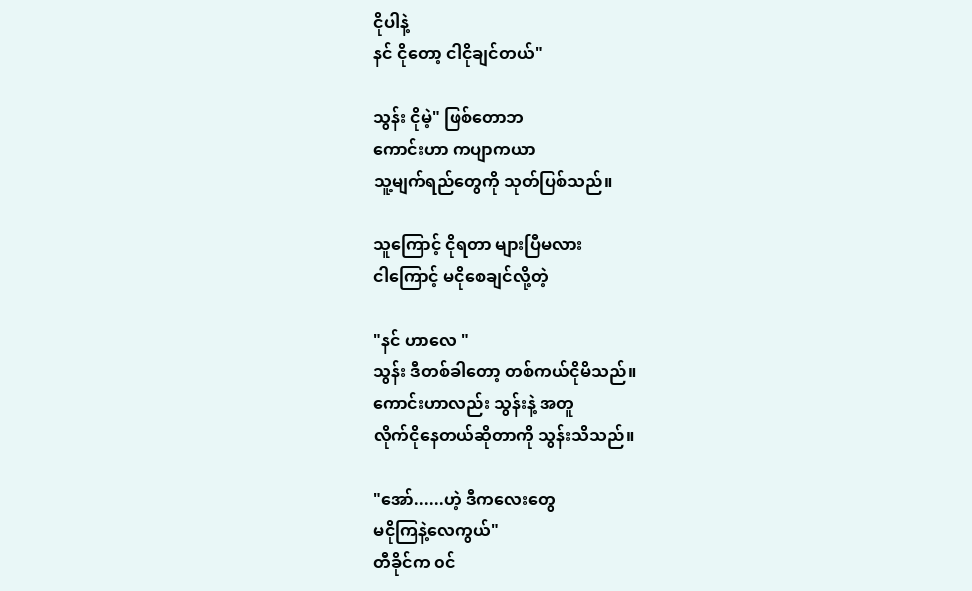ငိုပါနဲ့
နင် ငိုတော့ ငါငိုချင်တယ်"

သွန်း ငိုမဲ့" ဖြစ်တောဘ
ကောင်းဟာ ကပျာကယာ
သူ့မျက်ရည်တွေကို သုတ်ပြစ်သည်။

သူကြောင့် ငိုရတာ များပြီမလား
ငါကြောင့် မငိုစေချင်လို့တဲ့

"နင် ဟာလေ "
သွန်း ဒီတစ်ခါတော့ တစ်ကယ်ငိုမိသည်။
ကောင်းဟာလည်း သွန်းနဲ့ အတူ
လိုက်ငိုနေတယ်ဆိုတာကို သွန်းသိသည်။

"အော်......ဟဲ့ ဒီကလေးတွေ
မငိုကြနဲ့လေကွယ်"
တီခိုင်က ၀င်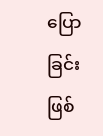ပြောခြင်းဖြစ်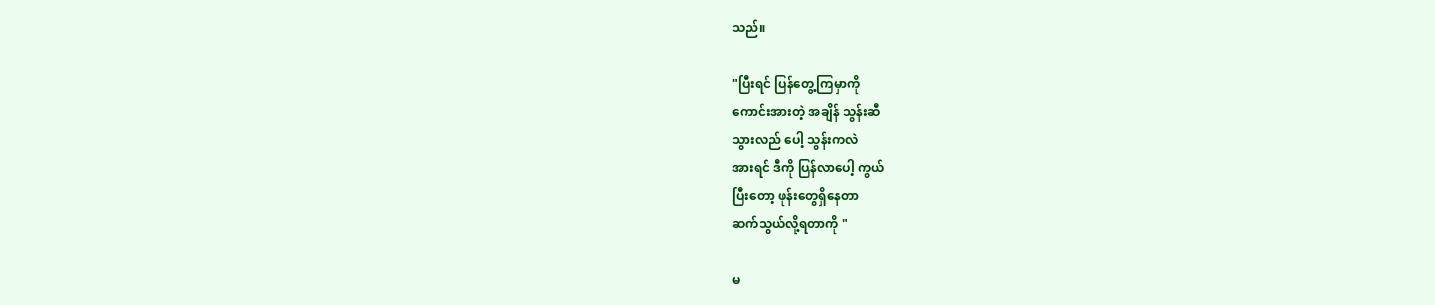သည်။

"ပြီးရင် ပြန်‌တွေ့ကြမှာကို
ကောင်းအားတဲ့ အချိန် သွန်းဆီ
သွားလည် ပေါ့ သွန်းကလဲ
အားရင် ဒီကို ပြန်လာပေါ့ ကွယ်
ပြီးတော့ ဖုန်းတွေရှိနေတာ
ဆက်သွယ်လို့ရတာကို "

မ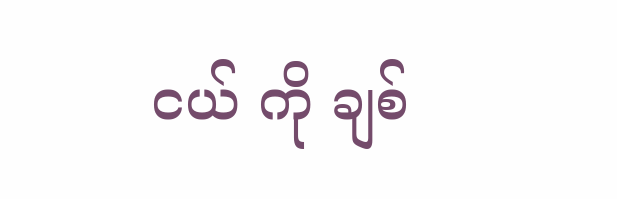ငယ် ကို ချစ်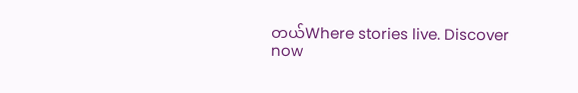တယ်Where stories live. Discover now